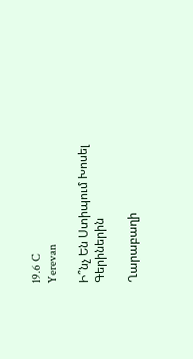19.6 C
Yerevan

Ի՞նչ Են Ստիպում Խոսել Գերիներին

Ղարաբաղի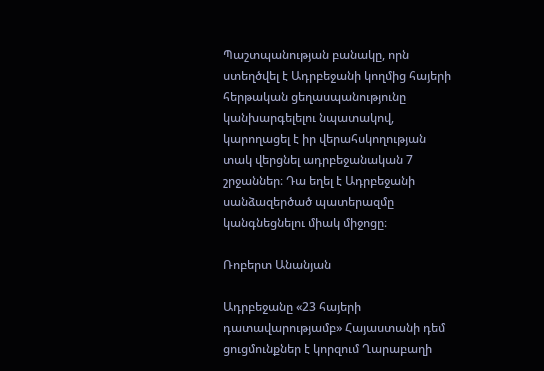Պաշտպանության բանակը, որն ստեղծվել է Ադրբեջանի կողմից հայերի հերթական ցեղասպանությունը կանխարգելելու նպատակով, կարողացել է իր վերահսկողության տակ վերցնել ադրբեջանական 7 շրջաններ։ Դա եղել է Ադրբեջանի սանձազերծած պատերազմը կանգնեցնելու միակ միջոցը։

Ռոբերտ Անանյան

Ադրբեջանը «23 հայերի դատավարությամբ» Հայաստանի դեմ ցուցմունքներ է կորզում Ղարաբաղի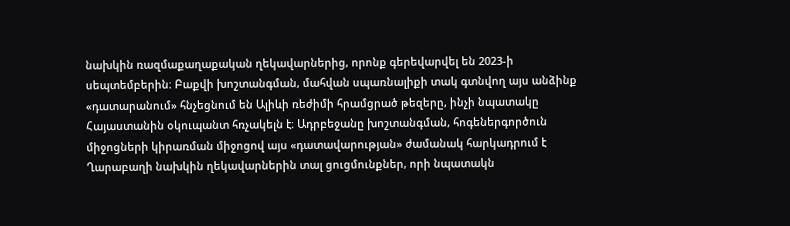նախկին ռազմաքաղաքական ղեկավարներից, որոնք գերեվարվել են 2023‑ի սեպտեմբերին։ Բաքվի խոշտանգման, մահվան սպառնալիքի տակ գտնվող այս անձինք «դատարանում» հնչեցնում են Ալիևի ռեժիմի հրամցրած թեզերը, ինչի նպատակը Հայաստանին օկուպանտ հռչակելն է։ Ադրբեջանը խոշտանգման, հոգեներգործուն միջոցների կիրառման միջոցով այս «դատավարության» ժամանակ հարկադրում է Ղարաբաղի նախկին ղեկավարներին տալ ցուցմունքներ, որի նպատակն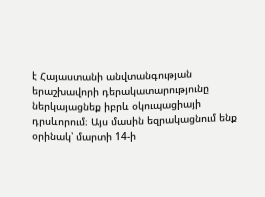է Հայաստանի անվտանգության երաշխավորի դերակատարությունը ներկայացնեք իբրև օկուպացիայի դրսևորում։ Այս մասին եզրակացնում ենք օրինակ՝ մարտի 14‑ի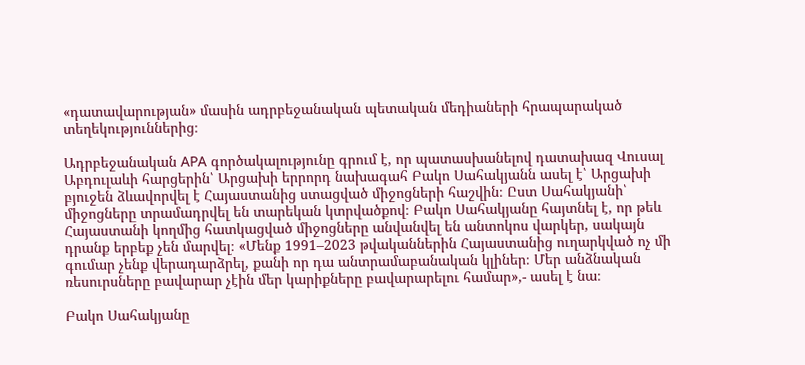«դատավարության» մասին ադրբեջանական պետական մեդիաների հրապարակած տեղեկություններից։

Ադրբեջանական APA գործակալությունը գրում է, որ պատասխանելով դատախազ Վուսալ Աբդուլաևի հարցերին՝ Արցախի երրորդ նախագահ Բակո Սահակյանն ասել է՝ Արցախի բյուջեն ձևավորվել է Հայաստանից ստացված միջոցների հաշվին։ Ըստ Սահակյանի՝ միջոցները տրամադրվել են տարեկան կտրվածքով։ Բակո Սահակյանը հայտնել է, որ թեև Հայաստանի կողմից հատկացված միջոցները անվանվել են անտոկոս վարկեր, սակայն դրանք երբեք չեն մարվել։ «Մենք 1991–2023 թվականներին Հայաստանից ուղարկված ոչ մի գումար չենք վերադարձրել, քանի որ դա անտրամաբանական կլիներ։ Մեր անձնական ռեսուրսները բավարար չէին մեր կարիքները բավարարելու համար»,- ասել է նա։

Բակո Սահակյանը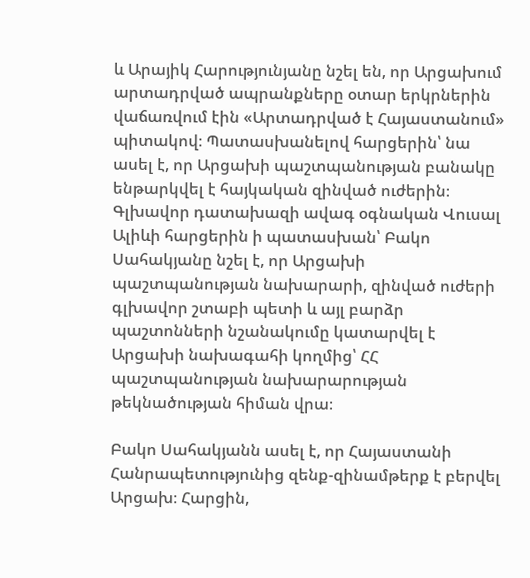և Արայիկ Հարությունյանը նշել են, որ Արցախում արտադրված ապրանքները օտար երկրներին վաճառվում էին «Արտադրված է Հայաստանում» պիտակով։ Պատասխանելով հարցերին՝ նա ասել է, որ Արցախի պաշտպանության բանակը ենթարկվել է հայկական զինված ուժերին։ Գլխավոր դատախազի ավագ օգնական Վուսալ Ալիևի հարցերին ի պատասխան՝ Բակո Սահակյանը նշել է, որ Արցախի պաշտպանության նախարարի, զինված ուժերի գլխավոր շտաբի պետի և այլ բարձր պաշտոնների նշանակումը կատարվել է Արցախի նախագահի կողմից՝ ՀՀ պաշտպանության նախարարության թեկնածության հիման վրա։

Բակո Սահակյանն ասել է, որ Հայաստանի Հանրապետությունից զենք-զինամթերք է բերվել Արցախ։ Հարցին,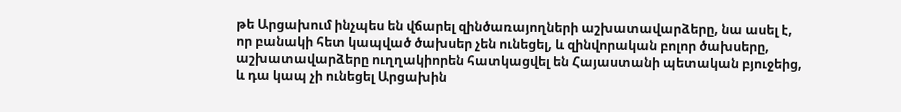թե Արցախում ինչպես են վճարել զինծառայողների աշխատավարձերը, նա ասել է, որ բանակի հետ կապված ծախսեր չեն ունեցել, և զինվորական բոլոր ծախսերը, աշխատավարձերը ուղղակիորեն հատկացվել են Հայաստանի պետական բյուջեից, և դա կապ չի ունեցել Արցախին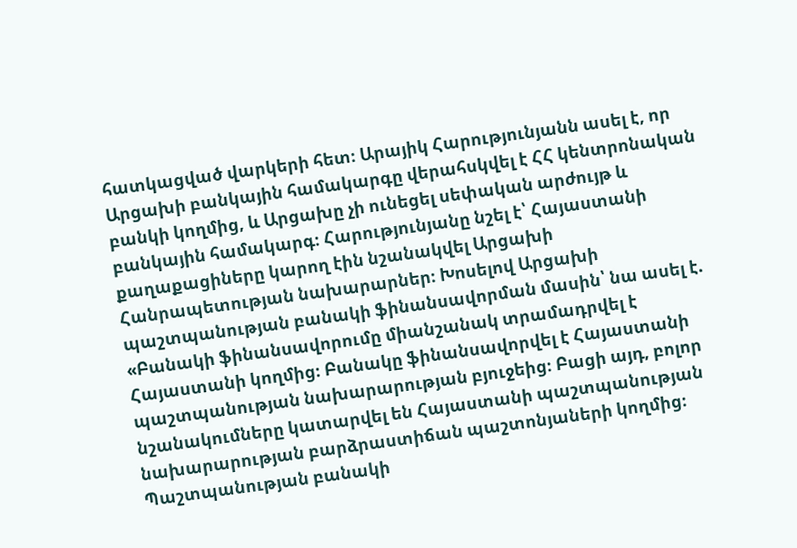հատկացված վարկերի հետ։ Արայիկ Հարությունյանն ասել է, որ Արցախի բանկային համակարգը վերահսկվել է ՀՀ կենտրոնական բանկի կողմից, և Արցախը չի ունեցել սեփական արժույթ և բանկային համակարգ։ Հարությունյանը նշել է՝ Հայաստանի քաղաքացիները կարող էին նշանակվել Արցախի Հանրապետության նախարարներ։ Խոսելով Արցախի պաշտպանության բանակի ֆինանսավորման մասին՝ նա ասել է. «Բանակի ֆինանսավորումը միանշանակ տրամադրվել է Հայաստանի կողմից։ Բանակը ֆինանսավորվել է Հայաստանի պաշտպանության նախարարության բյուջեից։ Բացի այդ, բոլոր նշանակումները կատարվել են Հայաստանի պաշտպանության նախարարության բարձրաստիճան պաշտոնյաների կողմից։ Պաշտպանության բանակի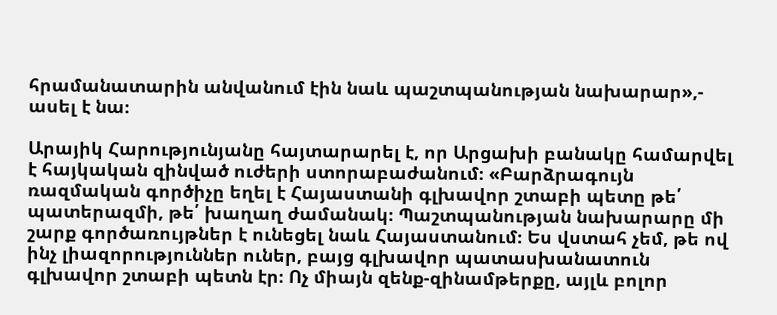հրամանատարին անվանում էին նաև պաշտպանության նախարար»,- ասել է նա։

Արայիկ Հարությունյանը հայտարարել է, որ Արցախի բանակը համարվել է հայկական զինված ուժերի ստորաբաժանում։ «Բարձրագույն ռազմական գործիչը եղել է Հայաստանի գլխավոր շտաբի պետը թե՛ պատերազմի, թե՛ խաղաղ ժամանակ։ Պաշտպանության նախարարը մի շարք գործառույթներ է ունեցել նաև Հայաստանում։ Ես վստահ չեմ, թե ով ինչ լիազորություններ ուներ, բայց գլխավոր պատասխանատուն գլխավոր շտաբի պետն էր։ Ոչ միայն զենք-զինամթերքը, այլև բոլոր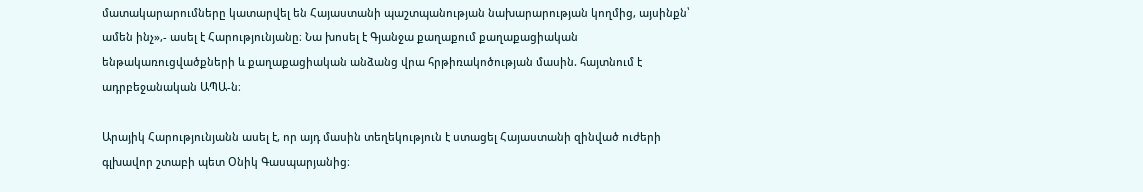մատակարարումները կատարվել են Հայաստանի պաշտպանության նախարարության կողմից, այսինքն՝ ամեն ինչ»,- ասել է Հարությունյանը։ Նա խոսել է Գյանջա քաղաքում քաղաքացիական ենթակառուցվածքների և քաղաքացիական անձանց վրա հրթիռակոծության մասին. հայտնում է ադրբեջանական ԱՊԱ‑ն։

Արայիկ Հարությունյանն ասել է, որ այդ մասին տեղեկություն է ստացել Հայաստանի զինված ուժերի գլխավոր շտաբի պետ Օնիկ Գասպարյանից։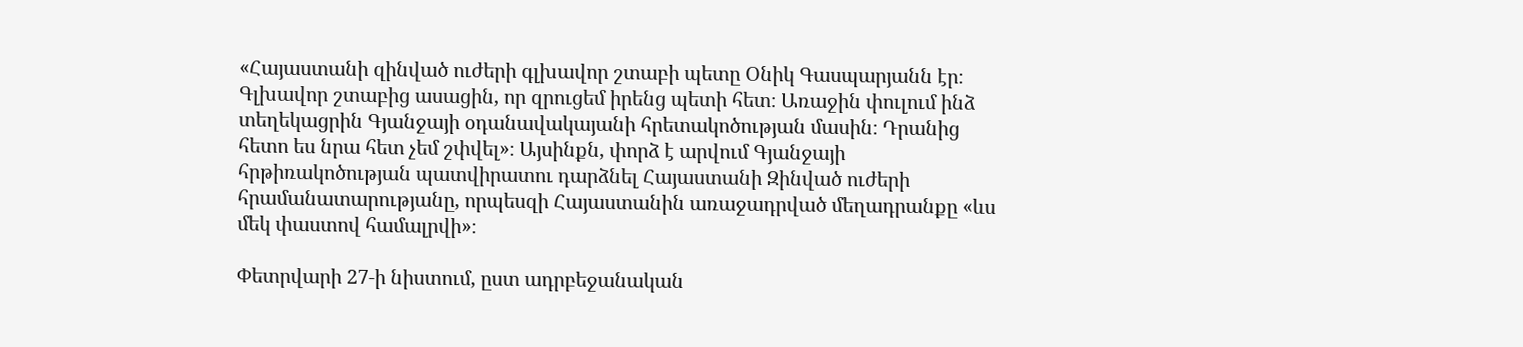«Հայաստանի զինված ուժերի գլխավոր շտաբի պետը Օնիկ Գասպարյանն էր։ Գլխավոր շտաբից ասացին, որ զրուցեմ իրենց պետի հետ։ Առաջին փուլում ինձ տեղեկացրին Գյանջայի օդանավակայանի հրետակոծության մասին։ Դրանից հետո ես նրա հետ չեմ շփվել»։ Այսինքն, փորձ է արվում Գյանջայի հրթիռակոծության պատվիրատու դարձնել Հայաստանի Զինված ուժերի հրամանատարությանը, որպեսզի Հայաստանին առաջադրված մեղադրանքը «ևս մեկ փաստով համալրվի»։

Փետրվարի 27‑ի նիստում, ըստ ադրբեջանական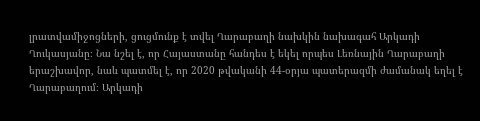լրատվամիջոցների, ցուցմունք է տվել Ղարաբաղի նախկին նախագահ Արկադի Ղուկասյանը։ Նա նշել է, որ Հայաստանը հանդես է եկել որպես Լեռնային Ղարաբաղի երաշխավոր, նաև պատմել է, որ 2020 թվականի 44-օրյա պատերազմի ժամանակ եղել է Ղարաբաղում։ Արկադի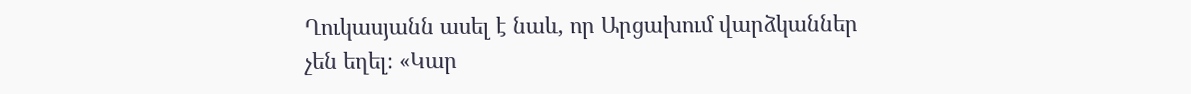Ղուկասյանն ասել է նաև, որ Արցախում վարձկաններ չեն եղել։ «Կար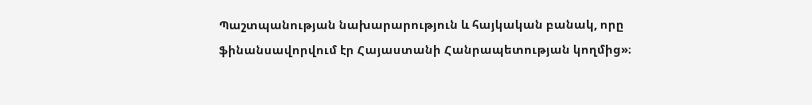Պաշտպանության նախարարություն և հայկական բանակ, որը ֆինանսավորվում էր Հայաստանի Հանրապետության կողմից»։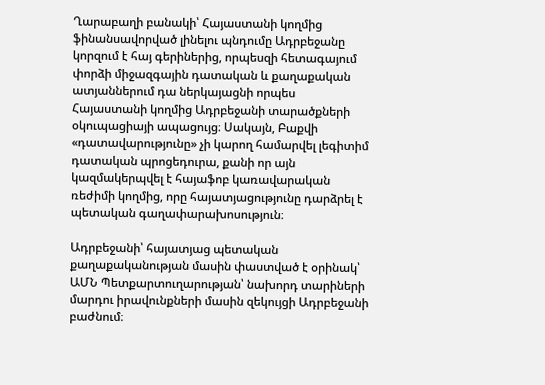Ղարաբաղի բանակի՝ Հայաստանի կողմից ֆինանսավորված լինելու պնդումը Ադրբեջանը կորզում է հայ գերիներից, որպեսզի հետագայում փորձի միջազգային դատական և քաղաքական ատյաններում դա ներկայացնի որպես Հայաստանի կողմից Ադրբեջանի տարածքների օկուպացիայի ապացույց։ Սակայն, Բաքվի «դատավարությունը» չի կարող համարվել լեգիտիմ դատական պրոցեդուրա, քանի որ այն կազմակերպվել է հայաֆոբ կառավարական ռեժիմի կողմից, որը հայատյացությունը դարձրել է պետական գաղափարախոսություն։

Ադրբեջանի՝ հայատյաց պետական քաղաքականության մասին փաստված է օրինակ՝ ԱՄՆ Պետքարտուղարության՝ նախորդ տարիների մարդու իրավունքների մասին զեկույցի Ադրբեջանի բաժնում։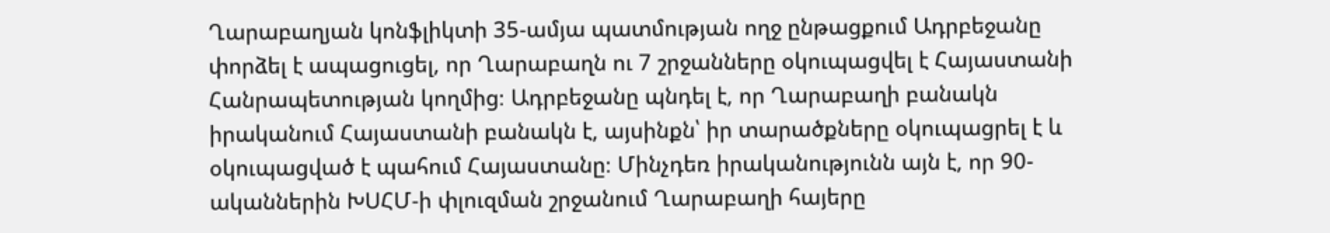Ղարաբաղյան կոնֆլիկտի 35-ամյա պատմության ողջ ընթացքում Ադրբեջանը փորձել է ապացուցել, որ Ղարաբաղն ու 7 շրջանները օկուպացվել է Հայաստանի Հանրապետության կողմից։ Ադրբեջանը պնդել է, որ Ղարաբաղի բանակն իրականում Հայաստանի բանակն է, այսինքն՝ իր տարածքները օկուպացրել է և օկուպացված է պահում Հայաստանը։ Մինչդեռ իրականությունն այն է, որ 90-ականներին ԽՍՀՄ‑ի փլուզման շրջանում Ղարաբաղի հայերը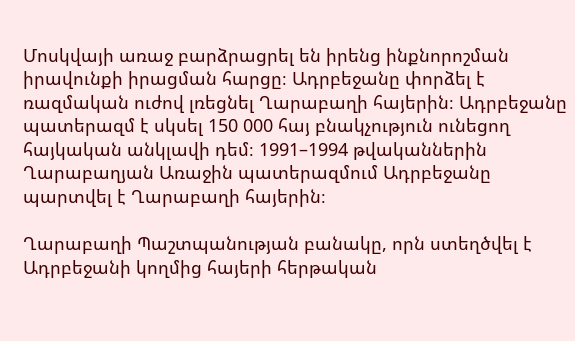Մոսկվայի առաջ բարձրացրել են իրենց ինքնորոշման իրավունքի իրացման հարցը։ Ադրբեջանը փորձել է ռազմական ուժով լռեցնել Ղարաբաղի հայերին։ Ադրբեջանը պատերազմ է սկսել 150 000 հայ բնակչություն ունեցող հայկական անկլավի դեմ։ 1991–1994 թվականներին Ղարաբաղյան Առաջին պատերազմում Ադրբեջանը պարտվել է Ղարաբաղի հայերին։

Ղարաբաղի Պաշտպանության բանակը, որն ստեղծվել է Ադրբեջանի կողմից հայերի հերթական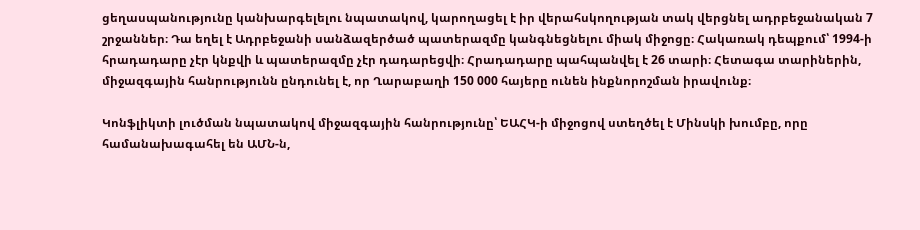ցեղասպանությունը կանխարգելելու նպատակով, կարողացել է իր վերահսկողության տակ վերցնել ադրբեջանական 7 շրջաններ։ Դա եղել է Ադրբեջանի սանձազերծած պատերազմը կանգնեցնելու միակ միջոցը։ Հակառակ դեպքում՝ 1994‑ի հրադադարը չէր կնքվի և պատերազմը չէր դադարեցվի։ Հրադադարը պահպանվել է 26 տարի։ Հետագա տարիներին, միջազգային հանրությունն ընդունել է, որ Ղարաբաղի 150 000 հայերը ունեն ինքնորոշման իրավունք։

Կոնֆլիկտի լուծման նպատակով միջազգային հանրությունը՝ ԵԱՀԿ‑ի միջոցով ստեղծել է Մինսկի խումբը, որը համանախագահել են ԱՄՆ‑ն,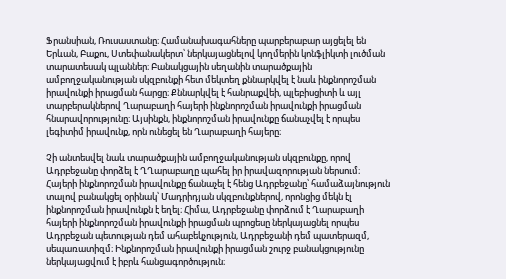Ֆրանսիան, Ռուսաստանը։ Համանախագահները պարբերաբար այցելել են Երևան, Բաքու, Ստեփանակերտ՝ ներկայացնելով կողմերին կոնֆլիկտի լուծման տարատեսակ պլաններ։ Բանակցային սեղանին տարածքային ամբողջականության սկզբունքի հետ մեկտեղ քննարկվել է նաև ինքնորոշման իրավունքի իրացման հարցը։ Քննարկվել է հանրաքվեի, պլեբիսցիտի և այլ տարբերակներով Ղարաբաղի հայերի ինքնորոշման իրավունքի իրացման հնարավորությունը։ Այսինքն, ինքնորոշման իրավունքը ճանաչվել է որպես լեգիտիմ իրավունք, որն ունեցել են Ղարաբաղի հայերը։

Չի անտեսվել նաև տարածքային ամբողջականության սկզբունքը, որով Ադրբեջանը փորձել է ՂՂարաբաղը պահել իր իրավազորության ներսում։ Հայերի ինքնորոշման իրավունքը ճանաչել է հենց Ադրբեջանը՝ համաձայնություն տալով բանակցել օրինակ՝ Մադրիդյան սկզբունքներով, որոնցից մեկն էլ ինքնորոշման իրավունքն է եղել։ Հիմա, Ադրբեջանը փորձում է Ղարաբաղի հայերի ինքնորոշման իրավունքի իրացման պրոցեսը ներկայացնել որպես Ադրբեջան պետության դեմ ահաբեկչություն, Ադրբեջանի դեմ պատերազմ, սեպառատիզմ։ Ինքնորոշման իրավունքի իրացման շուրջ բանակցությունը ներկայացվում է իբրև հանցագործություն։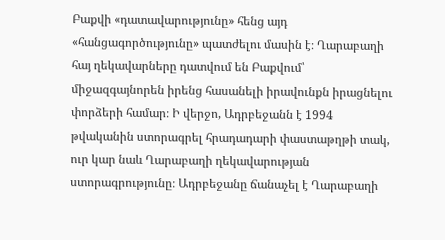Բաքվի «դատավարությունը» հենց այդ «հանցագործությունը» պատժելու մասին է։ Ղարաբաղի հայ ղեկավարները դատվում են Բաքվում՝ միջազգայնորեն իրենց հասանելի իրավունքն իրացնելու փորձերի համար։ Ի վերջո, Ադրբեջանն է 1994 թվականին ստորագրել հրադադարի փաստաթղթի տակ, ուր կար նաև Ղարաբաղի ղեկավարության ստորագրությունը։ Ադրբեջանը ճանաչել է Ղարաբաղի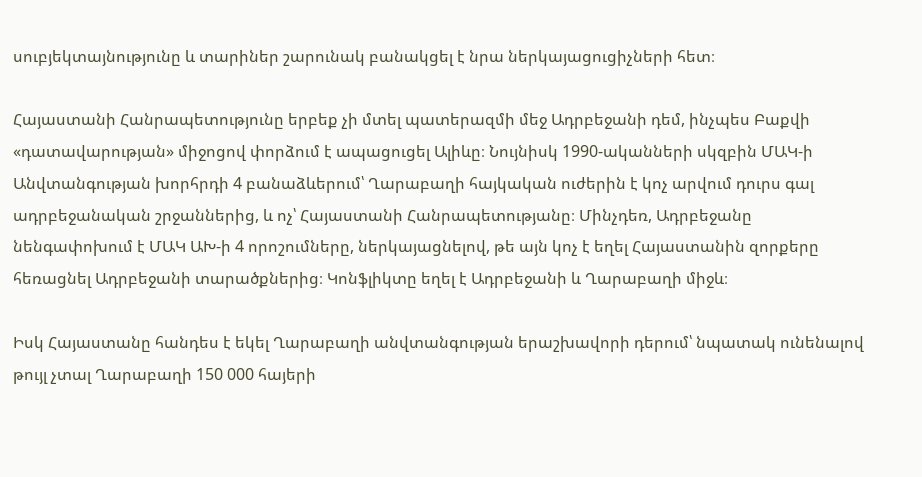սուբյեկտայնությունը և տարիներ շարունակ բանակցել է նրա ներկայացուցիչների հետ։

Հայաստանի Հանրապետությունը երբեք չի մտել պատերազմի մեջ Ադրբեջանի դեմ, ինչպես Բաքվի «դատավարության» միջոցով փորձում է ապացուցել Ալիևը։ Նույնիսկ 1990-ականների սկզբին ՄԱԿ‑ի Անվտանգության խորհրդի 4 բանաձևերում՝ Ղարաբաղի հայկական ուժերին է կոչ արվում դուրս գալ ադրբեջանական շրջաններից, և ոչ՝ Հայաստանի Հանրապետությանը։ Մինչդեռ, Ադրբեջանը նենգափոխում է ՄԱԿ ԱԽ‑ի 4 որոշումները, ներկայացնելով, թե այն կոչ է եղել Հայաստանին զորքերը հեռացնել Ադրբեջանի տարածքներից։ Կոնֆլիկտը եղել է Ադրբեջանի և Ղարաբաղի միջև։

Իսկ Հայաստանը հանդես է եկել Ղարաբաղի անվտանգության երաշխավորի դերում՝ նպատակ ունենալով թույլ չտալ Ղարաբաղի 150 000 հայերի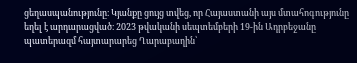ցեղասպանությունը։ Կյանքը ցույց տվեց, որ Հայաստանի այս մտահոգությունը եղել է արդարացված։ 2023 թվականի սեպտեմբերի 19-ին Ադրբեջանը պատերազմ հայտարարեց Ղարաբաղին՝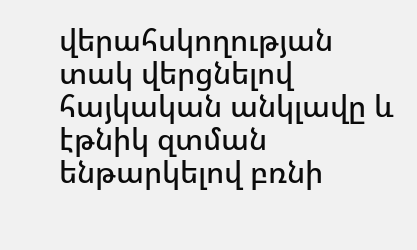վերահսկողության տակ վերցնելով հայկական անկլավը և էթնիկ զտման ենթարկելով բռնի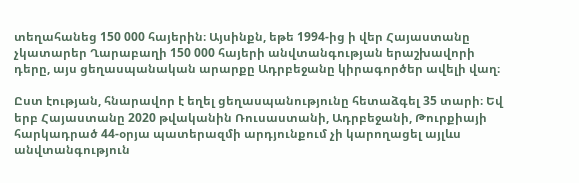տեղահանեց 150 000 հայերին։ Այսինքն, եթե 1994-ից ի վեր Հայաստանը չկատարեր Ղարաբաղի 150 000 հայերի անվտանգության երաշխավորի դերը, այս ցեղասպանական արարքը Ադրբեջանը կիրագործեր ավելի վաղ։

Ըստ էության, հնարավոր է եղել ցեղասպանությունը հետաձգել 35 տարի։ Եվ երբ Հայաստանը 2020 թվականին Ռուսաստանի, Ադրբեջանի, Թուրքիայի հարկադրած 44-օրյա պատերազմի արդյունքում չի կարողացել այլևս անվտանգություն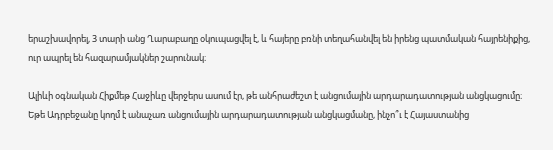երաշխավորել, 3 տարի անց Ղարաբաղը օկուպացվել է, և հայերը բռնի տեղահանվել են իրենց պատմական հայրենիքից, ուր ապրել են հազարամյակներ շարունակ։

Ալիևի օգնական Հիքմեթ Հաջիևը վերջերս ասում էր, թե անհրաժեշտ է անցումային արդարադատության անցկացումը։ Եթե Ադրբեջանը կողմ է անաչառ անցումային արդարադատության անցկացմանը, ինչո՞ւ է Հայաստանից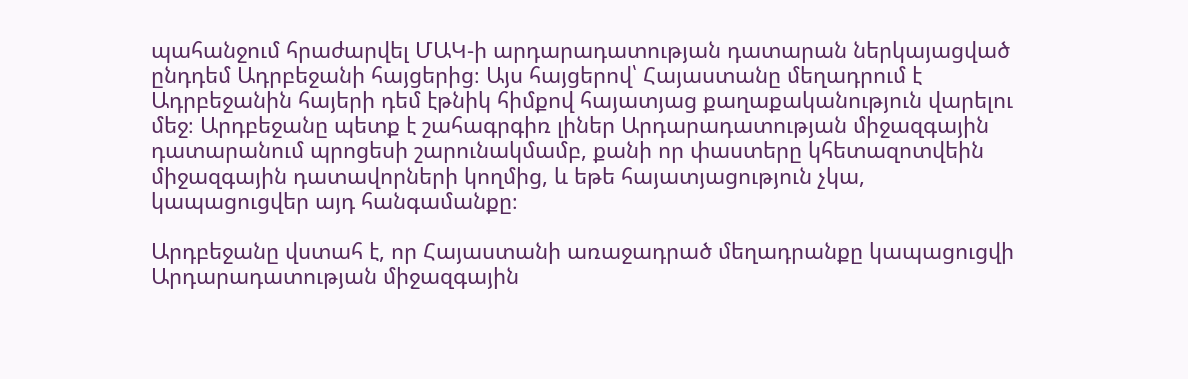պահանջում հրաժարվել ՄԱԿ‑ի արդարադատության դատարան ներկայացված ընդդեմ Ադրբեջանի հայցերից։ Այս հայցերով՝ Հայաստանը մեղադրում է Ադրբեջանին հայերի դեմ էթնիկ հիմքով հայատյաց քաղաքականություն վարելու մեջ։ Արդբեջանը պետք է շահագրգիռ լիներ Արդարադատության միջազգային դատարանում պրոցեսի շարունակմամբ, քանի որ փաստերը կհետազոտվեին միջազգային դատավորների կողմից, և եթե հայատյացություն չկա, կապացուցվեր այդ հանգամանքը։

Արդբեջանը վստահ է, որ Հայաստանի առաջադրած մեղադրանքը կապացուցվի Արդարադատության միջազգային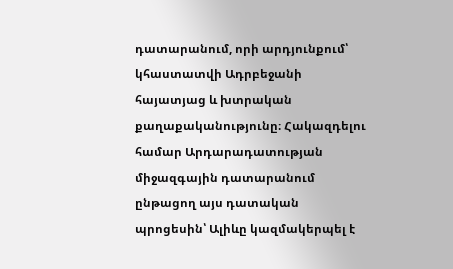դատարանում, որի արդյունքում՝ կհաստատվի Ադրբեջանի հայատյաց և խտրական քաղաքականությունը։ Հակազդելու համար Արդարադատության միջազգային դատարանում ընթացող այս դատական պրոցեսին՝ Ալիևը կազմակերպել է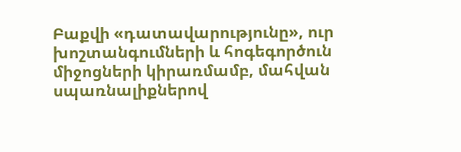Բաքվի «դատավարությունը», ուր խոշտանգումների և հոգեգործուն միջոցների կիրառմամբ, մահվան սպառնալիքներով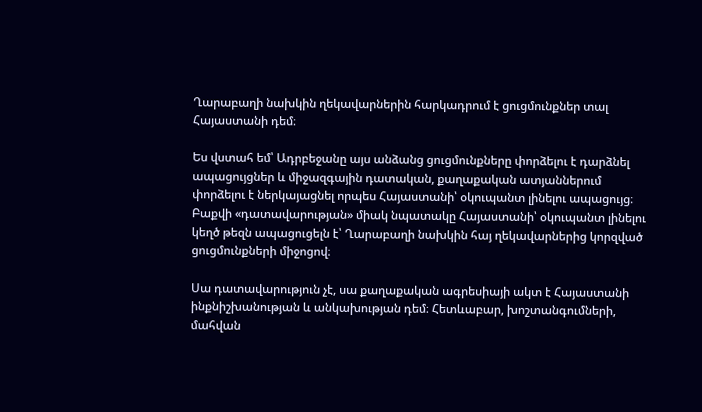Ղարաբաղի նախկին ղեկավարներին հարկադրում է ցուցմունքներ տալ Հայաստանի դեմ։

Ես վստահ եմ՝ Ադրբեջանը այս անձանց ցուցմունքները փորձելու է դարձնել ապացույցներ և միջազգային դատական, քաղաքական ատյաններում փորձելու է ներկայացնել որպես Հայաստանի՝ օկուպանտ լինելու ապացույց։ Բաքվի «դատավարության» միակ նպատակը Հայաստանի՝ օկուպանտ լինելու կեղծ թեզն ապացուցելն է՝ Ղարաբաղի նախկին հայ ղեկավարներից կորզված ցուցմունքների միջոցով։

Սա դատավարություն չէ, սա քաղաքական ագրեսիայի ակտ է Հայաստանի ինքնիշխանության և անկախության դեմ։ Հետևաբար, խոշտանգումների, մահվան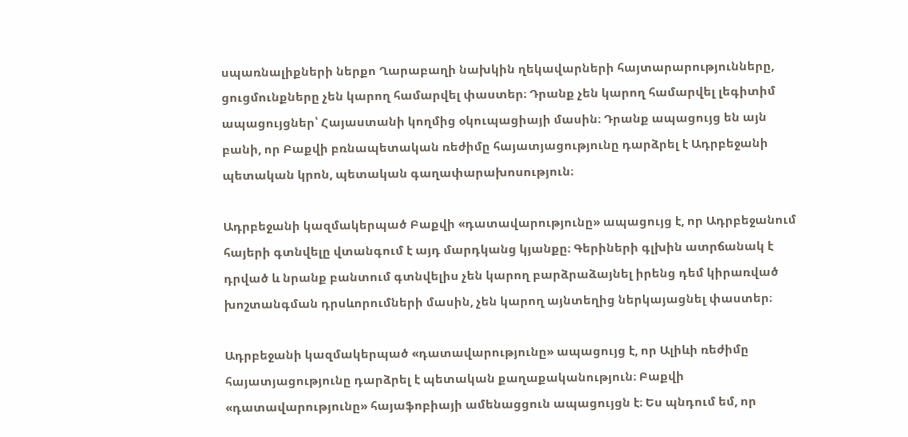սպառնալիքների ներքո Ղարաբաղի նախկին ղեկավարների հայտարարությունները, ցուցմունքները չեն կարող համարվել փաստեր։ Դրանք չեն կարող համարվել լեգիտիմ ապացույցներ՝ Հայաստանի կողմից օկուպացիայի մասին։ Դրանք ապացույց են այն բանի, որ Բաքվի բռնապետական ռեժիմը հայատյացությունը դարձրել է Ադրբեջանի պետական կրոն, պետական գաղափարախոսություն։

Ադրբեջանի կազմակերպած Բաքվի «դատավարությունը» ապացույց է, որ Ադրբեջանում հայերի գտնվելը վտանգում է այդ մարդկանց կյանքը։ Գերիների գլխին ատրճանակ է դրված և նրանք բանտում գտնվելիս չեն կարող բարձրաձայնել իրենց դեմ կիրառված խոշտանգման դրսևորումների մասին, չեն կարող այնտեղից ներկայացնել փաստեր։

Ադրբեջանի կազմակերպած «դատավարությունը» ապացույց է, որ Ալիևի ռեժիմը հայատյացությունը դարձրել է պետական քաղաքականություն։ Բաքվի «դատավարությունը» հայաֆոբիայի ամենացցուն ապացույցն է։ Ես պնդում եմ, որ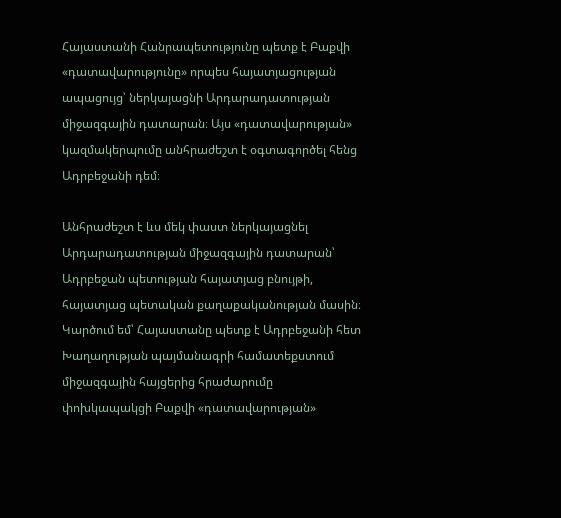Հայաստանի Հանրապետությունը պետք է Բաքվի «դատավարությունը» որպես հայատյացության ապացույց՝ ներկայացնի Արդարադատության միջազգային դատարան։ Այս «դատավարության» կազմակերպումը անհրաժեշտ է օգտագործել հենց Ադրբեջանի դեմ։

Անհրաժեշտ է ևս մեկ փաստ ներկայացնել Արդարադատության միջազգային դատարան՝ Ադրբեջան պետության հայատյաց բնույթի, հայատյաց պետական քաղաքականության մասին։ Կարծում եմ՝ Հայաստանը պետք է Ադրբեջանի հետ Խաղաղության պայմանագրի համատեքստում միջազգային հայցերից հրաժարումը փոխկապակցի Բաքվի «դատավարության»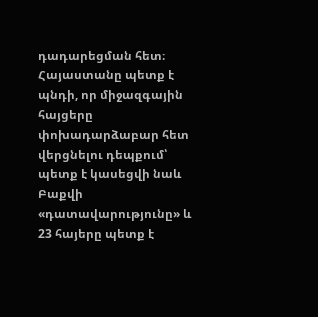դադարեցման հետ։ Հայաստանը պետք է պնդի, որ միջազգային հայցերը փոխադարձաբար հետ վերցնելու դեպքում՝ պետք է կասեցվի նաև Բաքվի «դատավարությունը» և 23 հայերը պետք է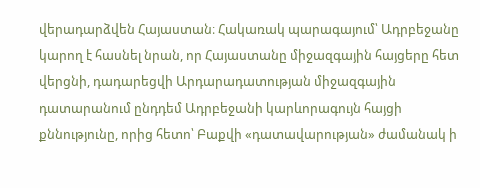վերադարձվեն Հայաստան։ Հակառակ պարագայում՝ Ադրբեջանը կարող է հասնել նրան, որ Հայաստանը միջազգային հայցերը հետ վերցնի, դադարեցվի Արդարադատության միջազգային դատարանում ընդդեմ Ադրբեջանի կարևորագույն հայցի քննությունը, որից հետո՝ Բաքվի «դատավարության» ժամանակ ի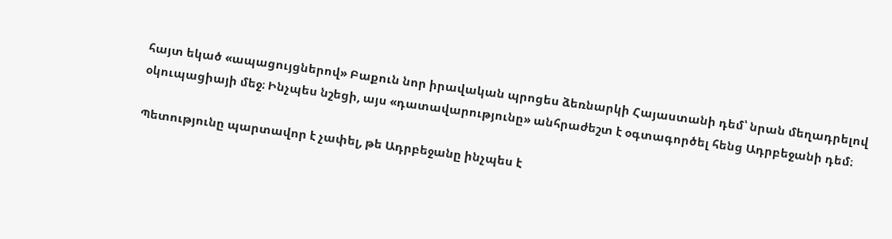հայտ եկած «ապացույցներով» Բաքուն նոր իրավական պրոցես ձեռնարկի Հայաստանի դեմ՝ նրան մեղադրելով օկուպացիայի մեջ։ Ինչպես նշեցի, այս «դատավարությունը» անհրաժեշտ է օգտագործել հենց Ադրբեջանի դեմ։

Պետությունը պարտավոր է չափել, թե Ադրբեջանը ինչպես է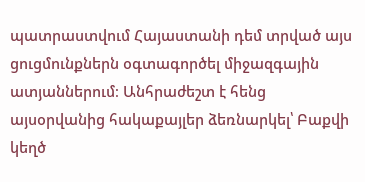պատրաստվում Հայաստանի դեմ տրված այս ցուցմունքներն օգտագործել միջազգային ատյաններում։ Անհրաժեշտ է հենց այսօրվանից հակաքայլեր ձեռնարկել՝ Բաքվի կեղծ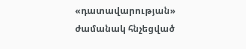«դատավարության» ժամանակ հնչեցված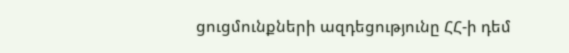ցուցմունքների ազդեցությունը ՀՀ‑ի դեմ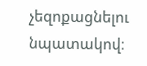չեզոքացնելու նպատակով։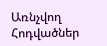Առնչվող Հոդվածներ